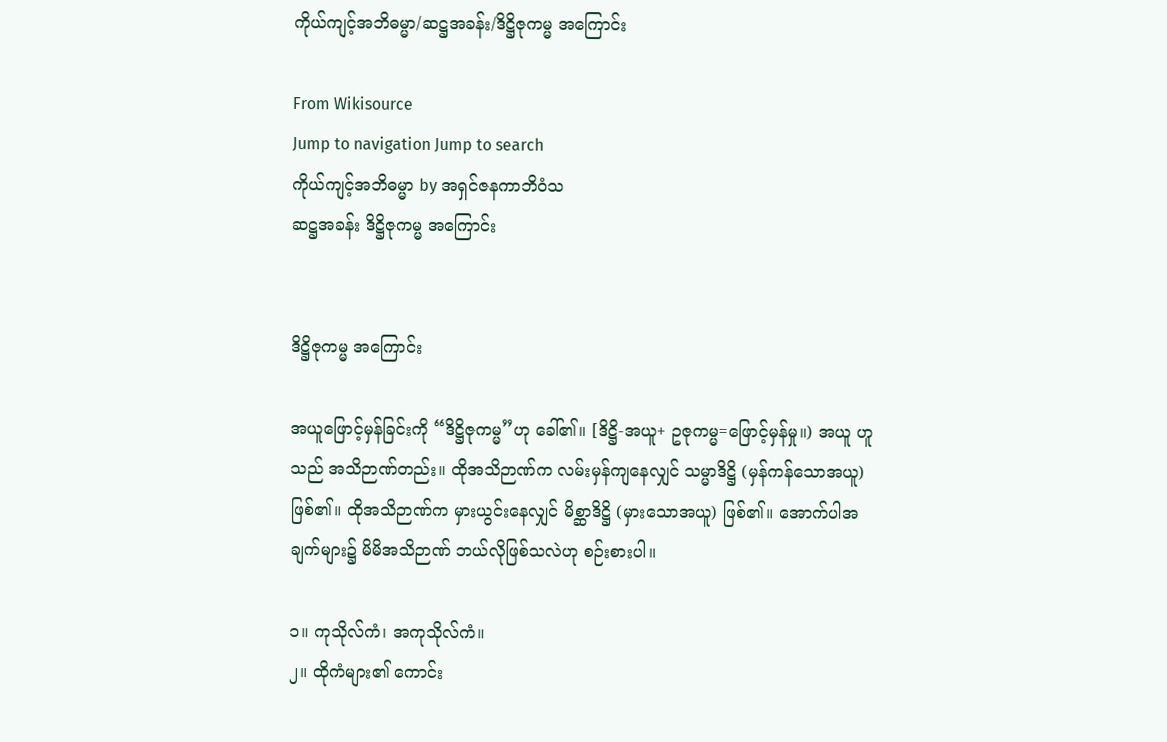ကိုယ်ကျင့်အဘိဓမ္မာ/ဆဋ္ဌအခန်း/ဒိဋ္ဌိဇုကမ္မ အကြောင်း

From Wikisource
Jump to navigation Jump to search
ကိုယ်ကျင့်အဘိဓမ္မာ by အရှင်ဇနကာဘိဝံသ
ဆဋ္ဌအခန်း ဒိဋ္ဌိဇုကမ္မ အကြောင်း


ဒိဋ္ဌိဇုကမ္မ အကြောင်း

အယူဖြောင့်မှန်ခြင်းကို “ဒိဋ္ဌိဇုကမ္မ”ဟု ခေါ်၏။ [ဒိဋ္ဌိ-အယူ+ ဥဇုကမ္မ=ဖြောင့်မှန်မှု။) အယူ ဟူသည် အသိဉာဏ်တည်း။ ထိုအသိဉာဏ်က လမ်းမှန်ကျနေလျှင် သမ္မာဒိဋ္ဌိ (မှန်ကန်သောအယူ) ဖြစ်၏။ ထိုအသိဉာဏ်က မှားယွင်းနေလျှင် မိစ္ဆာဒိဋ္ဌိ (မှားသောအယူ) ဖြစ်၏။ အောက်ပါအချက်များ၌ မိမိအသိဉာဏ် ဘယ်လိုဖြစ်သလဲဟု စဉ်းစားပါ။

၁။ ကုသိုလ်ကံ၊ အကုသိုလ်ကံ။
၂။ ထိုကံများ၏ ကောင်း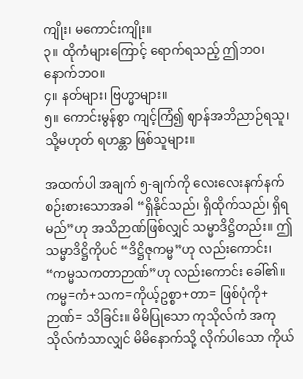ကျိုး၊ မကောင်းကျိုး။
၃။ ထိုကံများကြောင့် ရောက်ရသည့် ဤဘဝ၊ နောက်ဘဝ။
၄။ နတ်များ၊ ဗြဟ္မာများ။
၅။ ကောင်းမွန်စွာ ကျင့်ကြံ၍ ဈာန်အဘိညာဉ်ရသူ၊ သို့မဟုတ် ရဟန္တာ ဖြစ်သူများ။

အထက်ပါ အချက် ၅-ချက်ကို လေးလေးနက်နက် စဉ်းစားသောအခါ “ရှိနိုင်သည်၊ ရှိထိုက်သည်၊ ရှိရမည်”ဟု အသိဉာဏ်ဖြစ်လျှင် သမ္မာဒိဋ္ဌိတည်း။ ဤ သမ္မာဒိဋ္ဌိကိုပင် “ဒိဋ္ဌိဇုကမ္မ”ဟု လည်းကောင်း၊ “ကမ္မသကတာဉာဏ်”ဟု လည်းကောင်း ခေါ်၏။ ကမ္မ=ကံ+သက=ကိုယ့်ဥစ္စာ+တာ= ဖြစ်ပုံကို+ဉာဏ်= သိခြင်း။ မိမိပြုသော ကုသိုလ်ကံ အကုသိုလ်ကံသာလျှင် မိမိနောက်သို့ လိုက်ပါသော ကိုယ်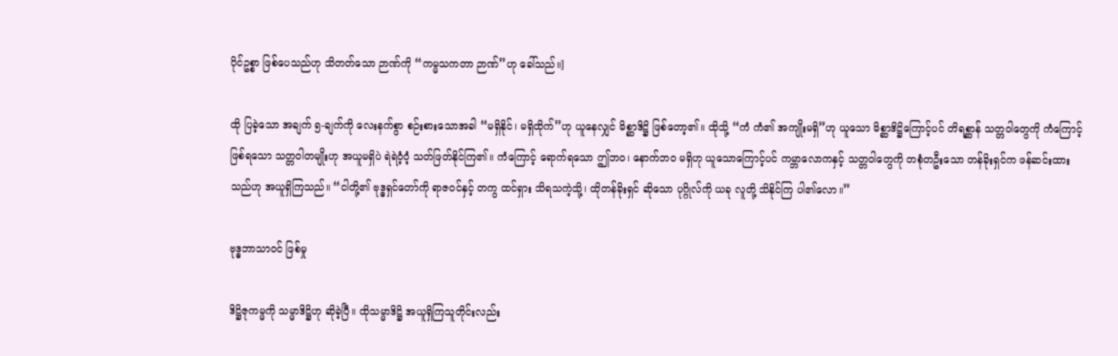ပိုင်ဥစ္စာ ဖြစ်ပေသည်ဟု သိတတ်သော ဉာဏ်ကို “ကမ္မသကတာ ဉာဏ်”ဟု ခေါ်သည်။]

ထို ပြခဲ့သော အချက် ၅-ချက်ကို လေးနက်စွာ စဉ်းစားသောအခါ “မရှိနိုင်၊ မရှိထိုက်”ဟု ယူနေလျှင် မိစ္ဆာဒိဋ္ဌိ ဖြစ်တော့၏။ ထိုသို့ “ကံ ကံ၏ အကျိုးမရှိ”ဟု ယူသော မိစ္ဆာဒိဋ္ဌိကြောင့်ပင် တိရစ္ဆာန် သတ္တဝါတွေကို ကံကြောင့် ဖြစ်ရသော သတ္တဝါတမျိုးဟု အယူမရှိပဲ ရဲရဲဝံ့ဝံ့ သတ်ဖြတ်နိုင်ကြ၏။ ကံကြောင့် ရောက်ရသော ဤဘဝ၊ နောက်ဘဝ မရှိဟု ယူသောကြောင့်ပင် ကမ္ဘာလောကနှင့် သတ္တဝါတွေကို တစုံတဦးသော တန်ခိုးရှင်က ဖန်ဆင်းထား သည်ဟု အယူရှိကြသည်။ “ငါတို့၏ ဗုဒ္ဓရှင်တော်ကို ရာဇဝင်နှင့် တကွ ထင်ရှား သိရသကဲ့သို့၊ ထိုတန်ခိုးရှင် ဆိုသော ပုဂ္ဂိုလ်ကို ယခု လူတို့ သိနိုင်ကြ ပါ၏လော။”

ဗုဒ္ဓဘာသာဝင် ဖြစ်မှု

ဒိဋ္ဌိဇုကမ္မကို သမ္မာဒိဋ္ဌိဟု ဆိုခဲ့ပြီ။ ထိုသမ္မာဒိဋ္ဌိ အယူရှိကြသူတိုင်းလည်း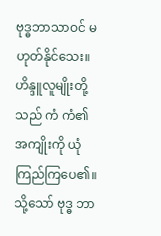ဗုဒ္ဓဘာသာဝင် မဟုတ်နိုင်သေး။ ဟိန္ဒူလူမျိုးတို့သည် ကံ ကံ၏ အကျိုးကို ယုံကြည်ကြပေ၏။ သို့သော် ဗုဒ္ဓ ဘာ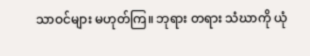သာဝင်များ မဟုတ်ကြ။ ဘုရား တရား သံဃာကို ယုံ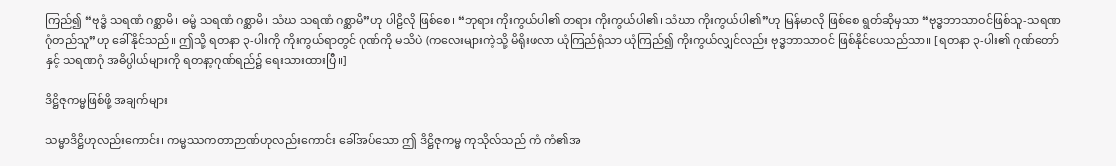ကြည်၍ “ဗုဒ္ဓံ သရဏံ ဂစ္ဆာမိ၊ ဓမ္မံ သရဏံ ဂစ္ဆာမိ၊ သံဃ သရဏံ ဂစ္ဆာမိ”ဟု ပါဠိလို ဖြစ်စေ၊ “ဘုရား ကိုးကွယ်ပါ၏ တရား ကိုးကွယ်ပါ၏၊ သံဃာ ကိုးကွယ်ပါ၏”ဟု မြန်မာလို ဖြစ်စေ ရွတ်ဆိုမှသာ “ဗုဒ္ဓဘာသာဝင်ဖြစ်သူ-သရဏဂုံတည်သူ”ဟု ခေါ်နိုင်သည်။ ဤသို့ ရတနာ ၃-ပါးကို ကိုးကွယ်ရာတွင် ဂုဏ်ကို မသိပဲ (ကလေးများကဲ့သို့ မိရိုးဖလာ ယုံကြည်ရုံသာ ယုံကြည်၍ ကိုးကွယ်လျှင်လည်း ဗုဒ္ဓဘာသာဝင် ဖြစ်နိုင်ပေသည်သာ။ [ရတနာ ၃-ပါး၏ ဂုဏ်တော်နှင့် သရဏဂုံ အဓိပ္ပါယ်များကို ရတနာ့ဂုဏ်ရည်၌ ရေးသားထားပြီ။]

ဒိဋ္ဌိဇုကမ္မဖြစ်ဖို့ အချက်များ

သမ္မာဒိဋ္ဌိဟုလည်းကောင်း၊ ကမ္မဿကတာဉာဏ်ဟုလည်းကောင်း ခေါ်အပ်သော ဤ ဒိဋ္ဌိဇုကမ္မ ကုသိုလ်သည် ကံ ကံ၏အ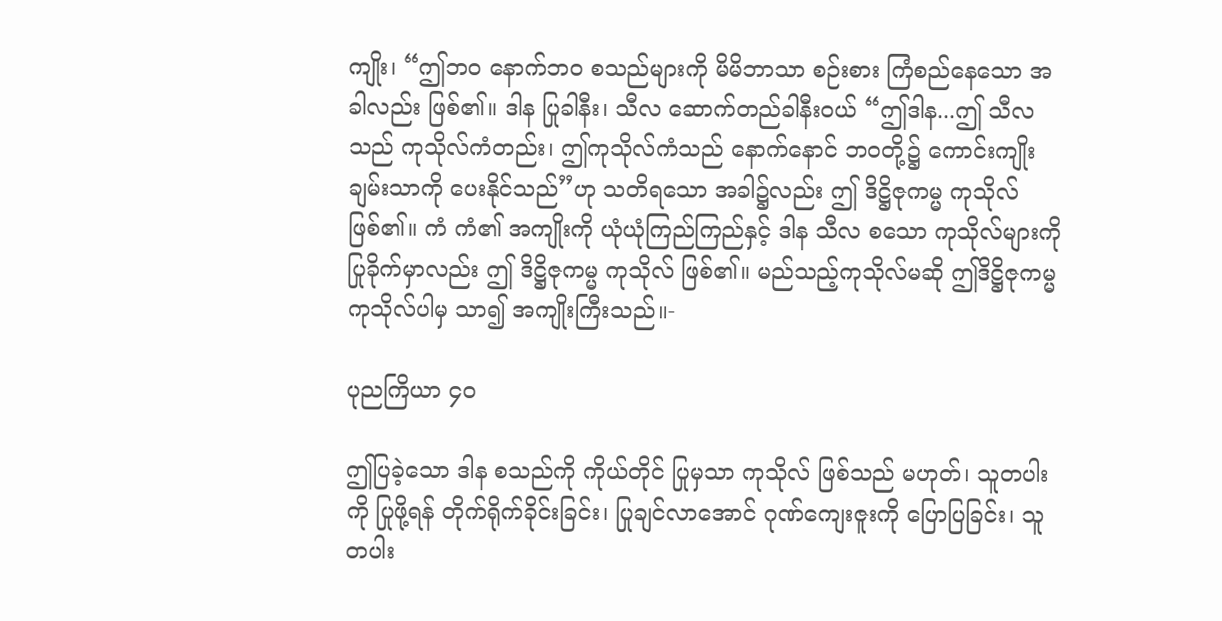ကျိုး၊ “ဤဘဝ နောက်ဘဝ စသည်များကို မိမိဘာသာ စဉ်းစား ကြံစည်နေသော အခါလည်း ဖြစ်၏။ ဒါန ပြုခါနီး၊ သီလ ဆောက်တည်ခါနီးဝယ် “ဤဒါန...ဤ သီလသည် ကုသိုလ်ကံတည်း၊ ဤကုသိုလ်ကံသည် နောက်နောင် ဘဝတို့၌ ကောင်းကျိုး ချမ်းသာကို ပေးနိုင်သည်”ဟု သတိရသော အခါ၌လည်း ဤ ဒိဋ္ဌိဇုကမ္မ ကုသိုလ် ဖြစ်၏။ ကံ ကံ၏ အကျိုးကို ယုံယုံကြည်ကြည်နှင့် ဒါန သီလ စသော ကုသိုလ်များကို ပြုခိုက်မှာလည်း ဤ ဒိဋ္ဌိဇုကမ္မ ကုသိုလ် ဖြစ်၏။ မည်သည့်ကုသိုလ်မဆို ဤဒိဋ္ဌိဇုကမ္မ ကုသိုလ်ပါမှ သာ၍ အကျိုးကြီးသည်။-

ပုညကြိယာ ၄၀

ဤပြခဲ့သော ဒါန စသည်ကို ကိုယ်တိုင် ပြုမှသာ ကုသိုလ် ဖြစ်သည် မဟုတ်၊ သူတပါးကို ပြုဖို့ရန် တိုက်ရိုက်ခိုင်းခြင်း၊ ပြုချင်လာအောင် ဂုဏ်ကျေးဇူးကို ပြောပြခြင်း၊ သူတပါး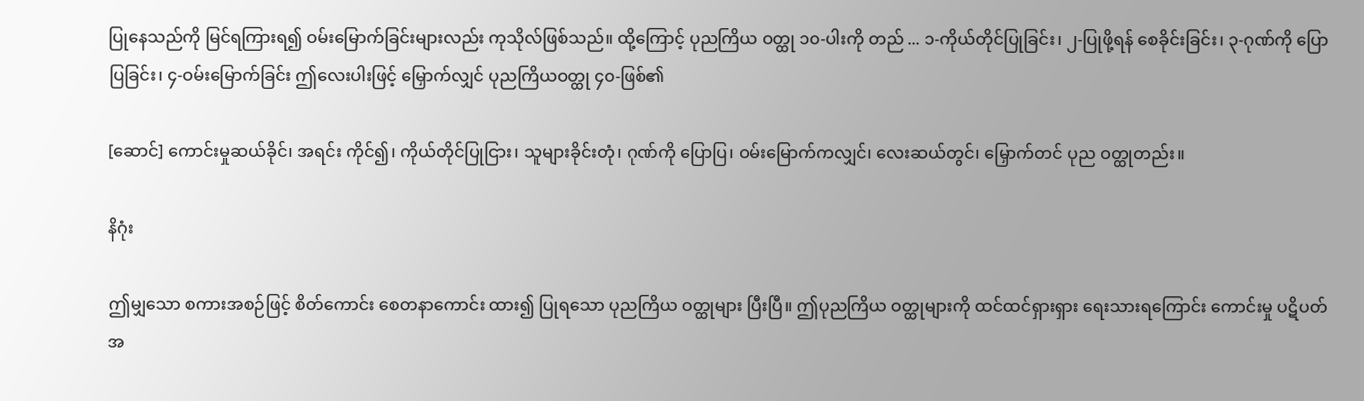ပြုနေသည်ကို မြင်ရကြားရ၍ ဝမ်းမြောက်ခြင်းများလည်း ကုသိုလ်ဖြစ်သည်။ ထို့ကြောင့် ပုညကြိယ ဝတ္ထု ၁၀-ပါးကို တည် ... ၁-ကိုယ်တိုင်ပြုခြင်း၊ ၂-ပြုဖို့ရန် စေခိုင်းခြင်း၊ ၃-ဂုဏ်ကို ပြောပြခြင်း၊ ၄-ဝမ်းမြောက်ခြင်း ဤလေးပါးဖြင့် မြှောက်လျှင် ပုညကြိယဝတ္ထု ၄၀-ဖြစ်၏

[ဆောင်] ကောင်းမှုဆယ်ခိုင်၊ အရင်း ကိုင်၍၊ ကိုယ်တိုင်ပြုငြား၊ သူများခိုင်းတုံ၊ ဂုဏ်ကို ပြောပြ၊ ဝမ်းမြောက်ကလျှင်၊ လေးဆယ်တွင်၊ မြှောက်တင် ပုည ဝတ္ထုတည်း။

နိဂုံး

ဤမျှသော စကားအစဉ်ဖြင့် စိတ်ကောင်း စေတနာကောင်း ထား၍ ပြုရသော ပုညကြိယ ဝတ္ထုများ ပြီးပြီ။ ဤပုညကြိယ ဝတ္ထုများကို ထင်ထင်ရှားရှား ရေးသားရကြောင်း ကောင်းမှု ပဋိပတ် အ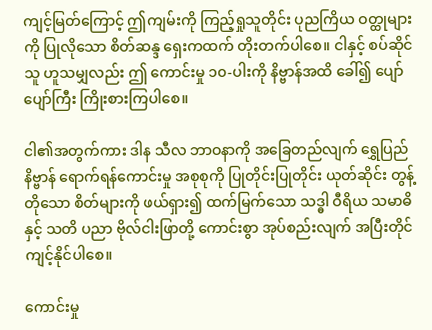ကျင့်မြတ်ကြောင့် ဤကျမ်းကို ကြည့်ရှုသူတိုင်း ပုညကြိယ ဝတ္ထုများကို ပြုလိုသော စိတ်ဆန္ဒ ရှေးကထက် တိုးတက်ပါစေ။ ငါနှင့် စပ်ဆိုင်သူ ဟူသမျှလည်း ဤ ကောင်းမှု ၁၀-ပါးကို နိဗ္ဗာန်အထိ ခေါ်၍ ပျော်ပျော်ကြီး ကြိုးစားကြပါစေ။

ငါ၏အတွက်ကား ဒါန သီလ ဘာဝနာကို အခြေတည်လျက် ရွှေပြည်နိဗ္ဗာန် ရောက်ရန်ကောင်းမှု အစုစုကို ပြုတိုင်းပြုတိုင်း ယုတ်ဆိုင်း တွန့်တိုသော စိတ်များကို ဖယ်ရှား၍ ထက်မြက်သော သဒ္ဓါ ဝီရိယ သမာဓိနှင့် သတိ ပညာ ဗိုလ်ငါးဖြာတို့ ကောင်းစွာ အုပ်စည်းလျက် အပြီးတိုင် ကျင့်နိုင်ပါစေ။

ကောင်းမှု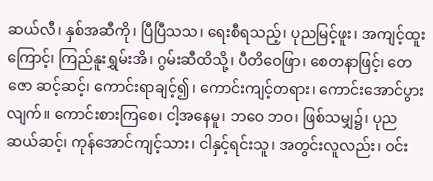ဆယ်လီ၊ နှစ်အဆီကို၊ ပြီပြီသသ၊ ရေးစီရသည့်၊ ပုညမြင့်ဖူး၊ အကျင့်ထူးကြောင့်၊ ကြည်နူးရွှမ်းအိ၊ ဂွမ်းဆီထိသို့၊ ပီတိဝေဖြာ၊ စေတနာဖြင့်၊ တေဇော ဆင့်ဆင့်၊ ကောင်းရာချင့်၍၊ ကောင်းကျင့်တရား၊ ကောင်းအောင်ပွားလျက်။ ကောင်းစားကြစေ၊ ငါ့အနေမူ၊ ဘဝေ ဘဝ၊ ဖြစ်သမျှ၌၊ ပုညဆယ်ဆင့်၊ ကုန်အောင်ကျင့်သား၊ ငါနှင့်ရင်းသူ၊ အတွင်းလူလည်း၊ ဝင်း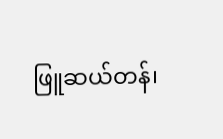ဖြူဆယ်တန်၊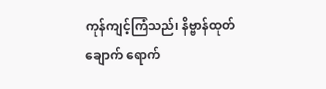ကုန်ကျင့်ကြံသည်၊ နိဗ္ဗာန်ထုတ်ချောက် ရောက်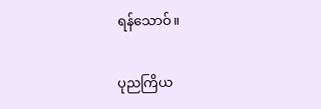ရန်သောဝ်။

ပုညကြိယ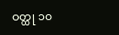ဝတ္ထု ၁၀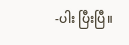-ပါး ပြီးပြီ။